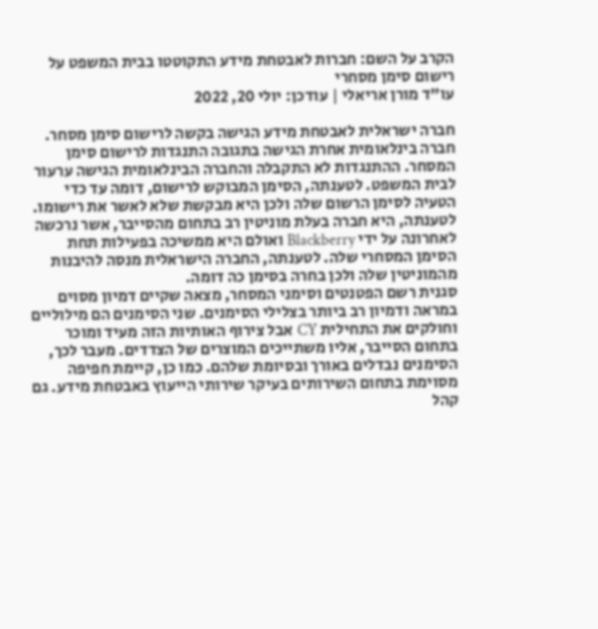הקרב על השם: חברות לאבטחת מידע התקוטטו בבית המשפט על רישום סימן מסחרי
עו"ד מורן אריאלי | עודכן: יולי 20, 2022

חברה ישראלית לאבטחת מידע הגישה בקשה לרישום סימן מסחר. חברה בינלאומית אחרת הגישה בתגובה התנגדות לרישום סימן המסחר. ההתנגדות לא התקבלה והחברה הבינלאומית הגישה ערעור לבית המשפט. לטענתה, הסימן המבוקש לרישום, דומה עד כדי הטעיה לסימן הרשום שלה ולכן היא מבקשת שלא לאשר את רישומו. לטענתה, היא חברה בעלת מוניטין רב בתחום מהסייבר, אשר נרכשה לאחרונה על ידי Blackberry ואולם היא ממשיכה בפעילות תחת הסימן המסחרי שלה. לטענתה, החברה הישראלית מנסה להיבנות מהמוניטין שלה ולכן בחרה בסימן כה דומה.
סגנית רשם הפטנטים וסימני המסחר, מצאה שקיים דמיון מסוים במראה ודמיון רב ביותר בצלילי הסימנים. שני הסימנים הם מילוליים וחולקים את התחילית CY אבל צירוף האותיות הזה מעיד ומוכר בתחום הסייבר, אליו משתייכים המוצרים של הצדדים. מעבר לכך, הסימנים נבדלים באורך ובסיומת שלהם. כמו כן, קיימת חפיפה מסוימת בתחום השירותים בעיקר שירותי הייעוץ באבטחת מידע. גם קהל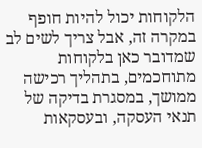הלקוחות יכול להיות חופף במקרה זה, אבל צריך לשים לב שמדובר כאן בלקוחות מתוחכמים, בתהליך רכישה ממושך, במסגרת בדיקה של תנאי העסקה, ובעסקאות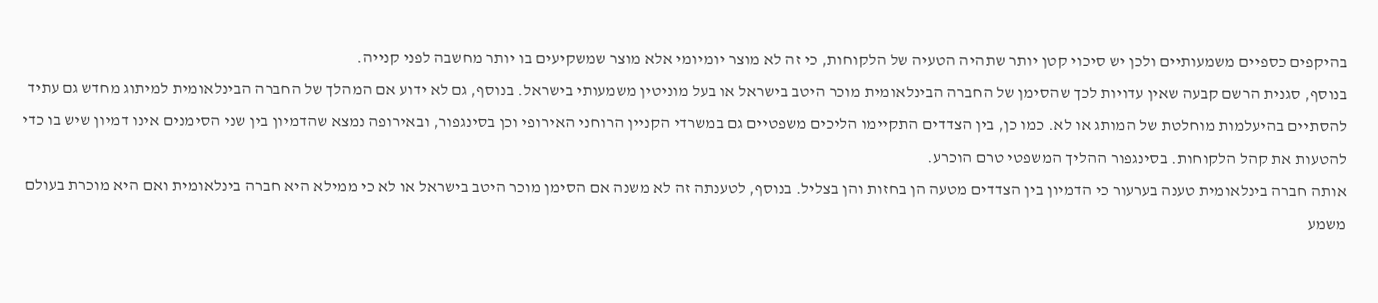בהיקפים כספיים משמעותיים ולכן יש סיכוי קטן יותר שתהיה הטעיה של הלקוחות, כי זה לא מוצר יומיומי אלא מוצר שמשקיעים בו יותר מחשבה לפני קנייה.
בנוסף, סגנית הרשם קבעה שאין עדויות לכך שהסימן של החברה הבינלאומית מוכר היטב בישראל או בעל מוניטין משמעותי בישראל. בנוסף, גם לא ידוע אם המהלך של החברה הבינלאומית למיתוג מחדש גם עתיד להסתיים בהיעלמות מוחלטת של המותג או לא. כמו כן, בין הצדדים התקיימו הליכים משפטיים גם במשרדי הקניין הרוחני האירופי וכן בסינגפור, ובאירופה נמצא שהדמיון בין שני הסימנים אינו דמיון שיש בו כדי להטעות את קהל הלקוחות. בסינגפור ההליך המשפטי טרם הוכרע.
אותה חברה בינלאומית טענה בערעור כי הדמיון בין הצדדים מטעה הן בחזות והן בצליל. בנוסף, לטענתה זה לא משנה אם הסימן מוכר היטב בישראל או לא כי ממילא היא חברה בינלאומית ואם היא מוכרת בעולם משמע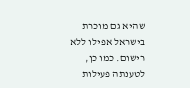שהיא גם מוכרת בישראל אפילו ללא רישום. כמו כן, לטענתה פעילות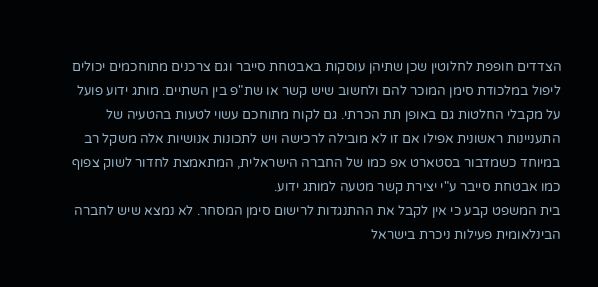הצדדים חופפת לחלוטין שכן שתיהן עוסקות באבטחת סייבר וגם צרכנים מתוחכמים יכולים ליפול במלכודת סימן המוכר להם ולחשוב שיש קשר או שת"פ בין השתיים. מותג ידוע פועל על מקבלי החלטות גם באופן תת הכרתי. גם לקוח מתוחכם עשוי לטעות בהטעיה של התעניינות ראשונית אפילו אם זו לא מובילה לרכישה ויש לתכונות אנושיות אלה משקל רב במיוחד כשמדבור בסטארט אפ כמו של החברה הישראלית, המתאמצת לחדור לשוק צפוף כמו אבטחת סייבר ע"י יצירת קשר מטעה למותג ידוע.
בית המשפט קבע כי אין לקבל את ההתנגדות לרישום סימן המסחר. לא נמצא שיש לחברה הבינלאומית פעילות ניכרת בישראל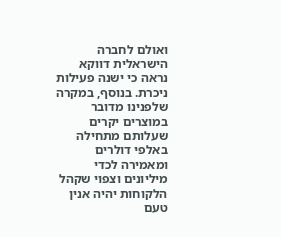ואולם לחברה הישראלית דווקא נראה כי ישנה פעילות ניכרת. בנוסף, במקרה שלפנינו מדובר במוצרים יקרים שעלותם מתחילה באלפי דולרים ומאמירה לכדי מיליונים וצפוי שקהל הלקוחות יהיה אנין טעם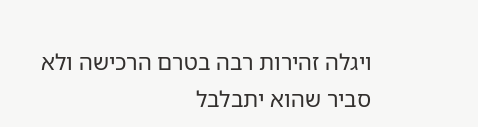ויגלה זהירות רבה בטרם הרכישה ולא סביר שהוא יתבלבל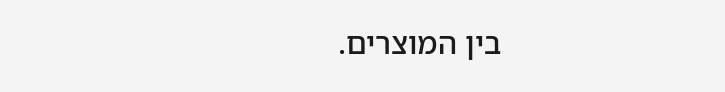בין המוצרים.